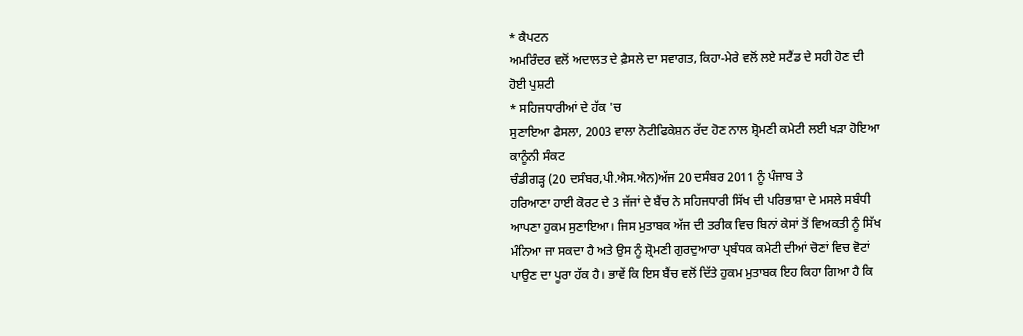* ਕੈਪਟਨ
ਅਮਰਿੰਦਰ ਵਲੋਂ ਅਦਾਲਤ ਦੇ ਫ਼ੈਸਲੇ ਦਾ ਸਵਾਗਤ, ਕਿਹਾ-ਮੇਰੇ ਵਲੋਂ ਲਏ ਸਟੈਂਡ ਦੇ ਸਹੀ ਹੋਣ ਦੀ
ਹੋਈ ਪੁਸ਼ਟੀ
* ਸਹਿਜਧਾਰੀਆਂ ਦੇ ਹੱਕ 'ਚ
ਸੁਣਾਇਆ ਫੈਸਲਾ, 2003 ਵਾਲਾ ਨੋਟੀਫਿਕੇਸ਼ਨ ਰੱਦ ਹੋਣ ਨਾਲ ਸ਼੍ਰੋਮਣੀ ਕਮੇਟੀ ਲਈ ਖੜਾ ਹੋਇਆ
ਕਾਨੂੰਨੀ ਸੰਕਟ
ਚੰਡੀਗੜ੍ਹ (20 ਦਸੰਬਰ,ਪੀ.ਐਸ.ਐਨ)ਅੱਜ 20 ਦਸੰਬਰ 2011 ਨੂੰ ਪੰਜਾਬ ਤੇ
ਹਰਿਆਣਾ ਹਾਈ ਕੋਰਟ ਦੇ 3 ਜੱਜਾਂ ਦੇ ਬੈਂਚ ਨੇ ਸਹਿਜਧਾਰੀ ਸਿੱਖ ਦੀ ਪਰਿਭਾਸ਼ਾ ਦੇ ਮਸਲੇ ਸਬੰਧੀ
ਆਪਣਾ ਹੁਕਮ ਸੁਣਾਇਆ। ਜਿਸ ਮੁਤਾਬਕ ਅੱਜ ਦੀ ਤਰੀਕ ਵਿਚ ਬਿਨਾਂ ਕੇਸਾਂ ਤੋਂ ਵਿਅਕਤੀ ਨੂੰ ਸਿੱਖ
ਮੰਨਿਆ ਜਾ ਸਕਦਾ ਹੈ ਅਤੇ ਉਸ ਨੂੰ ਸ਼੍ਰੋਮਣੀ ਗੁਰਦੁਆਰਾ ਪ੍ਰਬੰਧਕ ਕਮੇਟੀ ਦੀਆਂ ਚੋਣਾਂ ਵਿਚ ਵੋਟਾਂ
ਪਾਉਣ ਦਾ ਪੂਰਾ ਹੱਕ ਹੈ। ਭਾਵੇਂ ਕਿ ਇਸ ਬੈਂਚ ਵਲੋਂ ਦਿੱਤੇ ਹੁਕਮ ਮੁਤਾਬਕ ਇਹ ਕਿਹਾ ਗਿਆ ਹੈ ਕਿ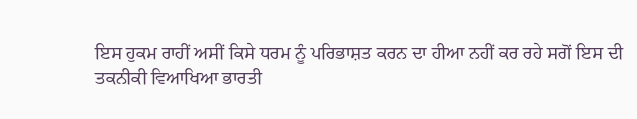ਇਸ ਹੁਕਮ ਰਾਹੀਂ ਅਸੀਂ ਕਿਸੇ ਧਰਮ ਨੂੰ ਪਰਿਭਾਸ਼ਤ ਕਰਨ ਦਾ ਹੀਆ ਨਹੀਂ ਕਰ ਰਹੇ ਸਗੋਂ ਇਸ ਦੀ
ਤਕਨੀਕੀ ਵਿਆਖਿਆ ਭਾਰਤੀ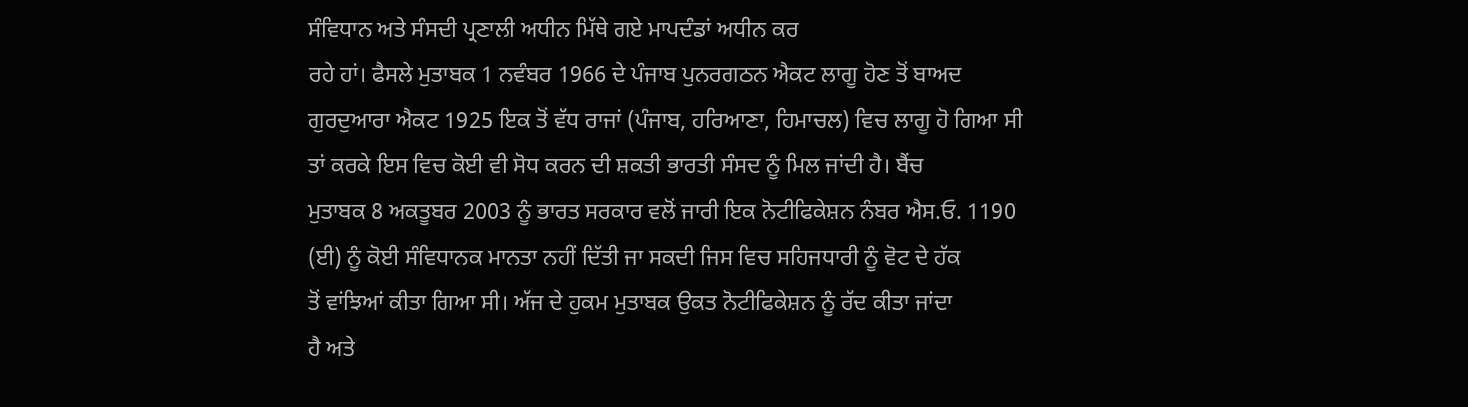ਸੰਵਿਧਾਨ ਅਤੇ ਸੰਸਦੀ ਪ੍ਰਣਾਲੀ ਅਧੀਨ ਮਿੱਥੇ ਗਏ ਮਾਪਦੰਡਾਂ ਅਧੀਨ ਕਰ
ਰਹੇ ਹਾਂ। ਫੈਸਲੇ ਮੁਤਾਬਕ 1 ਨਵੰਬਰ 1966 ਦੇ ਪੰਜਾਬ ਪੁਨਰਗਠਨ ਐਕਟ ਲਾਗੂ ਹੋਣ ਤੋਂ ਬਾਅਦ
ਗੁਰਦੁਆਰਾ ਐਕਟ 1925 ਇਕ ਤੋਂ ਵੱਧ ਰਾਜਾਂ (ਪੰਜਾਬ, ਹਰਿਆਣਾ, ਹਿਮਾਚਲ) ਵਿਚ ਲਾਗੂ ਹੋ ਗਿਆ ਸੀ
ਤਾਂ ਕਰਕੇ ਇਸ ਵਿਚ ਕੋਈ ਵੀ ਸੋਧ ਕਰਨ ਦੀ ਸ਼ਕਤੀ ਭਾਰਤੀ ਸੰਸਦ ਨੂੰ ਮਿਲ ਜਾਂਦੀ ਹੈ। ਬੈਂਚ
ਮੁਤਾਬਕ 8 ਅਕਤੂਬਰ 2003 ਨੂੰ ਭਾਰਤ ਸਰਕਾਰ ਵਲੋਂ ਜਾਰੀ ਇਕ ਨੋਟੀਫਿਕੇਸ਼ਨ ਨੰਬਰ ਐਸ.ਓ. 1190
(ਈ) ਨੂੰ ਕੋਈ ਸੰਵਿਧਾਨਕ ਮਾਨਤਾ ਨਹੀਂ ਦਿੱਤੀ ਜਾ ਸਕਦੀ ਜਿਸ ਵਿਚ ਸਹਿਜਧਾਰੀ ਨੂੰ ਵੋਟ ਦੇ ਹੱਕ
ਤੋਂ ਵਾਂਝਿਆਂ ਕੀਤਾ ਗਿਆ ਸੀ। ਅੱਜ ਦੇ ਹੁਕਮ ਮੁਤਾਬਕ ਉਕਤ ਨੋਟੀਫਿਕੇਸ਼ਨ ਨੂੰ ਰੱਦ ਕੀਤਾ ਜਾਂਦਾ
ਹੈ ਅਤੇ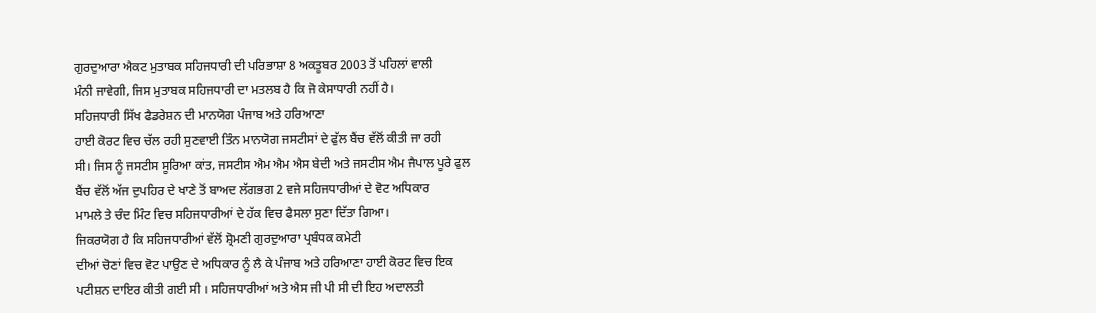ਗੁਰਦੁਆਰਾ ਐਕਟ ਮੁਤਾਬਕ ਸਹਿਜਧਾਰੀ ਦੀ ਪਰਿਭਾਸ਼ਾ 8 ਅਕਤੂਬਰ 2003 ਤੋਂ ਪਹਿਲਾਂ ਵਾਲੀ
ਮੰਨੀ ਜਾਵੇਗੀ, ਜਿਸ ਮੁਤਾਬਕ ਸਹਿਜਧਾਰੀ ਦਾ ਮਤਲਬ ਹੈ ਕਿ ਜੋ ਕੇਸਾਧਾਰੀ ਨਹੀਂ ਹੈ।
ਸਹਿਜਧਾਰੀ ਸਿੱਖ ਫੈਡਰੇਸ਼ਨ ਦੀ ਮਾਨਯੋਗ ਪੰਜਾਬ ਅਤੇ ਹਰਿਆਣਾ
ਹਾਈ ਕੋਰਟ ਵਿਚ ਚੱਲ ਰਹੀ ਸੁਣਵਾਈ ਤਿੰਨ ਮਾਨਯੋਗ ਜਸਟੀਸਾਂ ਦੇ ਫੁੱਲ ਬੈਂਚ ਵੱਲੋਂ ਕੀਤੀ ਜਾ ਰਹੀ
ਸੀ। ਜਿਸ ਨੂੰ ਜਸਟੀਸ ਸੂਰਿਆ ਕਾਂਤ, ਜਸਟੀਸ ਐਮ ਐਮ ਐਸ ਬੇਦੀ ਅਤੇ ਜਸਟੀਸ ਐਮ ਜੈਪਾਲ ਪੂਰੇ ਫੁਲ
ਬੈਂਚ ਵੱਲੋਂ ਅੱਜ ਦੁਪਹਿਰ ਦੇ ਖਾਣੇ ਤੋਂ ਬਾਅਦ ਲੱਗਭਗ 2 ਵਜੇ ਸਹਿਜਧਾਰੀਆਂ ਦੇ ਵੋਟ ਅਧਿਕਾਰ
ਮਾਮਲੇ ਤੇ ਚੰਦ ਮਿੰਟ ਵਿਚ ਸਹਿਜਧਾਰੀਆਂ ਦੇ ਹੱਕ ਵਿਚ ਫੈਸਲਾ ਸੁਣਾ ਦਿੱਤਾ ਗਿਆ।
ਜਿਕਰਯੋਗ ਹੈ ਕਿ ਸਹਿਜਧਾਰੀਆਂ ਵੱਲੋਂ ਸ਼੍ਰੋਮਣੀ ਗੁਰਦੁਆਰਾ ਪ੍ਰਬੰਧਕ ਕਮੇਟੀ
ਦੀਆਂ ਚੋਣਾਂ ਵਿਚ ਵੋਟ ਪਾਉਣ ਦੇ ਅਧਿਕਾਰ ਨੂੰ ਲੈ ਕੇ ਪੰਜਾਬ ਅਤੇ ਹਰਿਆਣਾ ਹਾਈ ਕੋਰਟ ਵਿਚ ਇਕ
ਪਟੀਸ਼ਨ ਦਾਇਰ ਕੀਤੀ ਗਈ ਸੀ । ਸਹਿਜਧਾਰੀਆਂ ਅਤੇ ਐਸ ਜੀ ਪੀ ਸੀ ਦੀ ਇਹ ਅਦਾਲਤੀ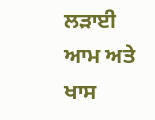ਲੜਾਈ ਆਮ ਅਤੇ
ਖਾਸ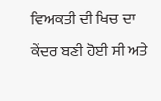ਵਿਅਕਤੀ ਦੀ ਖਿਚ ਦਾ ਕੇਂਦਰ ਬਣੀ ਹੋਈ ਸੀ ਅਤੇ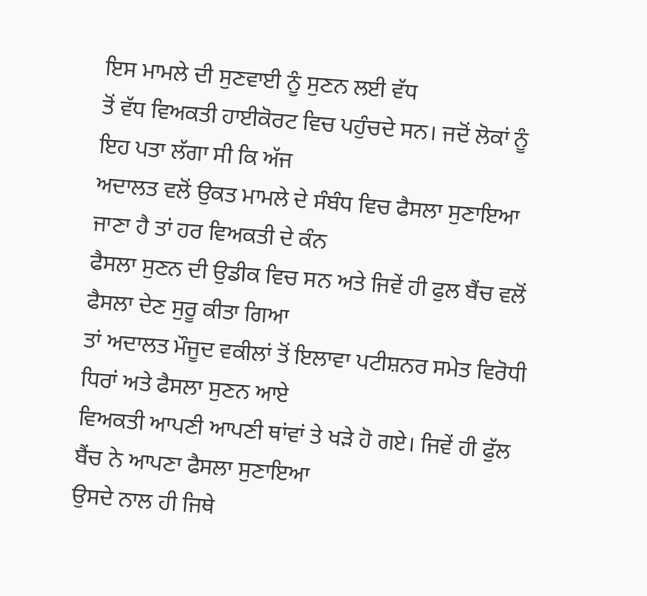ਇਸ ਮਾਮਲੇ ਦੀ ਸੁਣਵਾਈ ਨੂੰ ਸੁਣਨ ਲਈ ਵੱਧ
ਤੋਂ ਵੱਧ ਵਿਅਕਤੀ ਹਾਈਕੋਰਟ ਵਿਚ ਪਹੁੰਚਦੇ ਸਨ। ਜਦੋਂ ਲੋਕਾਂ ਨੂੰ ਇਹ ਪਤਾ ਲੱਗਾ ਸੀ ਕਿ ਅੱਜ
ਅਦਾਲਤ ਵਲੋਂ ਉਕਤ ਮਾਮਲੇ ਦੇ ਸੰਬੰਧ ਵਿਚ ਫੈਸਲਾ ਸੁਣਾਇਆ ਜਾਣਾ ਹੈ ਤਾਂ ਹਰ ਵਿਅਕਤੀ ਦੇ ਕੰਨ
ਫੈਸਲਾ ਸੁਣਨ ਦੀ ਉਡੀਕ ਵਿਚ ਸਨ ਅਤੇ ਜਿਵੇਂ ਹੀ ਫੁਲ ਬੈਂਚ ਵਲੋਂ ਫੈਸਲਾ ਦੇਣ ਸੁਰੂ ਕੀਤਾ ਗਿਆ
ਤਾਂ ਅਦਾਲਤ ਮੌਜੂਦ ਵਕੀਲਾਂ ਤੋਂ ਇਲਾਵਾ ਪਟੀਸ਼ਨਰ ਸਮੇਤ ਵਿਰੋਧੀ ਧਿਰਾਂ ਅਤੇ ਫੈਸਲਾ ਸੁਣਨ ਆਏ
ਵਿਅਕਤੀ ਆਪਣੀ ਆਪਣੀ ਥਾਂਵਾਂ ਤੇ ਖੜੇ ਹੋ ਗਏ। ਜਿਵੇਂ ਹੀ ਫੁੱਲ ਬੈਂਚ ਨੇ ਆਪਣਾ ਫੈਸਲਾ ਸੁਣਾਇਆ
ਉਸਦੇ ਨਾਲ ਹੀ ਜਿਥੇ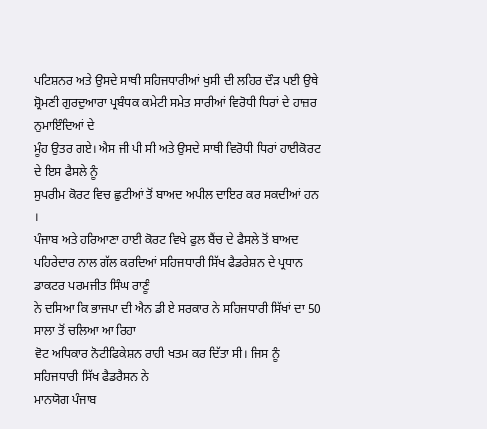ਪਟਿਸ਼ਨਰ ਅਤੇ ਉਸਦੇ ਸਾਥੀ ਸਹਿਜਧਾਰੀਆਂ ਖੁਸੀ ਦੀ ਲਹਿਰ ਦੌੜ ਪਈ ਉਥੇ
ਸ਼੍ਰੋਮਣੀ ਗੁਰਦੁਆਰਾ ਪ੍ਰਬੰਧਕ ਕਮੇਟੀ ਸਮੇਤ ਸਾਰੀਆਂ ਵਿਰੋਧੀ ਧਿਰਾਂ ਦੇ ਹਾਜ਼ਰ ਨੁਮਾਇੰਦਿਆਂ ਦੇ
ਮੂੰਹ ਉਤਰ ਗਏ। ਐਸ ਜੀ ਪੀ ਸੀ ਅਤੇ ਉਸਦੇ ਸਾਥੀ ਵਿਰੋਧੀ ਧਿਰਾਂ ਹਾਈਕੋਰਟ ਦੇ ਇਸ ਫੈਸਲੇ ਨੂੰ
ਸੁਪਰੀਮ ਕੋਰਟ ਵਿਚ ਛੁਟੀਆਂ ਤੋਂ ਬਾਅਦ ਅਪੀਲ ਦਾਇਰ ਕਰ ਸਕਦੀਆਂ ਹਨ ।
ਪੰਜਾਬ ਅਤੇ ਹਰਿਆਣਾ ਹਾਈ ਕੋਰਟ ਵਿਖੇ ਫੁਲ ਬੈਂਚ ਦੇ ਫੈਸਲੇ ਤੋਂ ਬਾਅਦ
ਪਹਿਰੇਦਾਰ ਨਾਲ ਗੱਲ ਕਰਦਿਆਂ ਸਹਿਜਧਾਰੀ ਸਿੱਖ ਫੈਡਰੇਸ਼ਨ ਦੇ ਪ੍ਰਧਾਨ ਡਾਕਟਰ ਪਰਮਜੀਤ ਸਿੰਘ ਰਾਣੂੰ
ਨੇ ਦਸਿਆ ਕਿ ਭਾਜਪਾ ਦੀ ਐਨ ਡੀ ਏ ਸਰਕਾਰ ਨੇ ਸਹਿਜਧਾਰੀ ਸਿੱਖਾਂ ਦਾ 50 ਸਾਲਾ ਤੋਂ ਚਲਿਆ ਆ ਰਿਹਾ
ਵੋਟ ਅਧਿਕਾਰ ਨੋਟੀਫਿਕੇਸ਼ਨ ਰਾਹੀ ਖਤਮ ਕਰ ਦਿੱਤਾ ਸੀ। ਜਿਸ ਨੂੰ ਸਹਿਜਧਾਰੀ ਸਿੱਖ ਫੈਡਰੈਸਨ ਨੇ
ਮਾਨਯੋਗ ਪੰਜਾਬ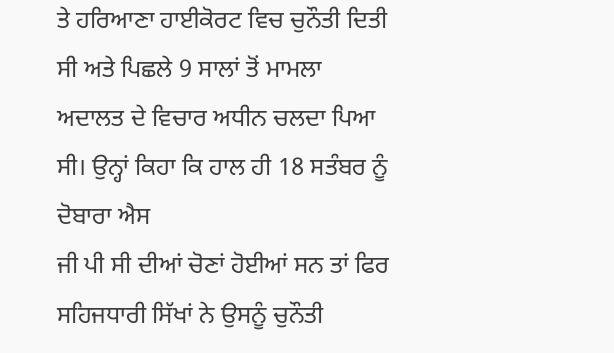ਤੇ ਹਰਿਆਣਾ ਹਾਈਕੋਰਟ ਵਿਚ ਚੁਨੌਤੀ ਦਿਤੀ ਸੀ ਅਤੇ ਪਿਛਲੇ 9 ਸਾਲਾਂ ਤੋਂ ਮਾਮਲਾ
ਅਦਾਲਤ ਦੇ ਵਿਚਾਰ ਅਧੀਨ ਚਲਦਾ ਪਿਆ ਸੀ। ਉਨ੍ਹਾਂ ਕਿਹਾ ਕਿ ਹਾਲ ਹੀ 18 ਸਤੰਬਰ ਨੂੰ ਦੋਬਾਰਾ ਐਸ
ਜੀ ਪੀ ਸੀ ਦੀਆਂ ਚੋਣਾਂ ਹੋਈਆਂ ਸਨ ਤਾਂ ਫਿਰ ਸਹਿਜਧਾਰੀ ਸਿੱਖਾਂ ਨੇ ਉਸਨੂੰ ਚੁਨੌਤੀ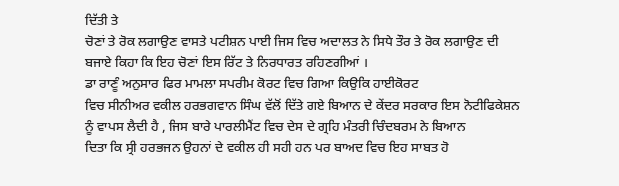ਦਿੱਤੀ ਤੇ
ਚੋਣਾਂ ਤੇ ਰੋਕ ਲਗਾਉਣ ਵਾਸਤੇ ਪਟੀਸ਼ਨ ਪਾਈ ਜਿਸ ਵਿਚ ਅਦਾਲਤ ਨੇ ਸਿਧੇ ਤੌਰ ਤੇ ਰੋਕ ਲਗਾਉਣ ਦੀ
ਬਜਾਏ ਕਿਹਾ ਕਿ ਇਹ ਚੋਣਾਂ ਇਸ ਰਿੱਟ ਤੇ ਨਿਰਧਾਰਤ ਰਹਿਣਗੀਆਂ ।
ਡਾ ਰਾਣੂੰ ਅਨੁਸਾਰ ਫਿਰ ਮਾਮਲਾ ਸਪਰੀਮ ਕੋਰਟ ਵਿਚ ਗਿਆ ਕਿਉਕਿ ਹਾਈਕੋਰਟ
ਵਿਚ ਸੀਨੀਅਰ ਵਕੀਲ ਹਰਭਗਵਾਨ ਸਿੰਘ ਵੱਲੋਂ ਦਿੱਤੇ ਗਏ ਬਿਆਨ ਦੇ ਕੇਂਦਰ ਸਰਕਾਰ ਇਸ ਨੋਟੀਫਿਕੇਸ਼ਨ
ਨੂੰ ਵਾਪਸ ਲੈਦੀ ਹੈ , ਜਿਸ ਬਾਰੇ ਪਾਰਲੀਮੈਂਟ ਵਿਚ ਦੇਸ ਦੇ ਗ੍ਰਹਿ ਮੰਤਰੀ ਚਿੰਦਬਰਮ ਨੇ ਬਿਆਨ
ਦਿਤਾ ਕਿ ਸ੍ਰੀ ਹਰਭਜਨ ਉਹਨਾਂ ਦੇ ਵਕੀਲ ਹੀ ਸਹੀ ਹਨ ਪਰ ਬਾਅਦ ਵਿਚ ਇਹ ਸਾਬਤ ਹੋ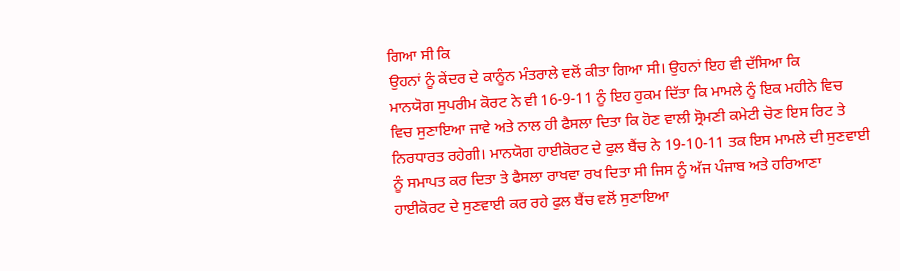ਗਿਆ ਸੀ ਕਿ
ਉਹਨਾਂ ਨੂੰ ਕੇਂਦਰ ਦੇ ਕਾਨੂੰਨ ਮੰਤਰਾਲੇ ਵਲੋਂ ਕੀਤਾ ਗਿਆ ਸੀ। ਉਹਨਾਂ ਇਹ ਵੀ ਦੱਸਿਆ ਕਿ
ਮਾਨਯੋਗ ਸੁਪਰੀਮ ਕੋਰਟ ਨੇ ਵੀ 16-9-11 ਨੂੰ ਇਹ ਹੁਕਮ ਦਿੱਤਾ ਕਿ ਮਾਮਲੇ ਨੂੰ ਇਕ ਮਹੀਨੇ ਵਿਚ
ਵਿਚ ਸੁਣਾਇਆ ਜਾਵੇ ਅਤੇ ਨਾਲ ਹੀ ਫੈਸਲਾ ਦਿਤਾ ਕਿ ਹੋਣ ਵਾਲੀ ਸ੍ਰੋਮਣੀ ਕਮੇਟੀ ਚੋਣ ਇਸ ਰਿਟ ਤੇ
ਨਿਰਧਾਰਤ ਰਹੇਗੀ। ਮਾਨਯੋਗ ਹਾਈਕੋਰਟ ਦੇ ਫੁਲ ਬੈਂਚ ਨੇ 19-10-11 ਤਕ ਇਸ ਮਾਮਲੇ ਦੀ ਸੁਣਵਾਈ
ਨੂੰ ਸਮਾਪਤ ਕਰ ਦਿਤਾ ਤੇ ਫੈਸਲਾ ਰਾਖਵਾ ਰਖ ਦਿਤਾ ਸੀ ਜਿਸ ਨੂੰ ਅੱਜ ਪੰਜਾਬ ਅਤੇ ਹਰਿਆਣਾ
ਹਾਈਕੋਰਟ ਦੇ ਸੁਣਵਾਈ ਕਰ ਰਹੇ ਫੁਲ ਬੈਂਚ ਵਲੋਂ ਸੁਣਾਇਆ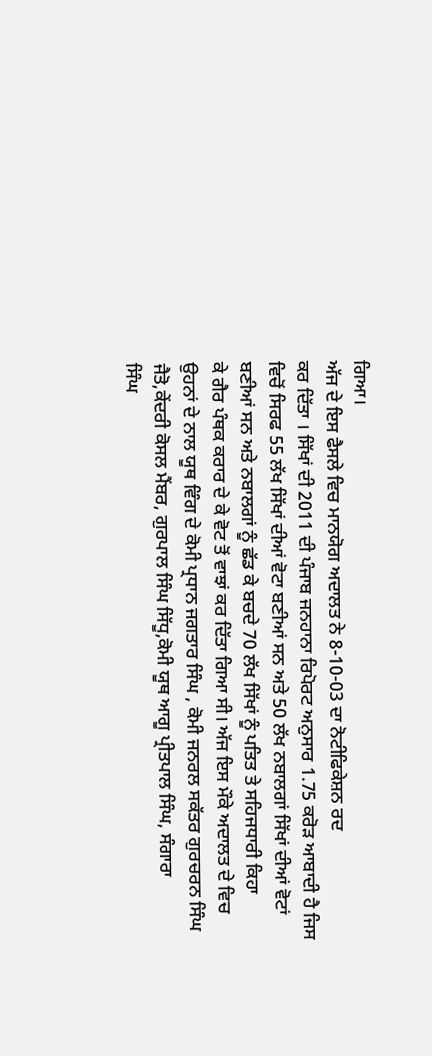ਗਿਆ।
ਅੱਜ ਦੇ ਇਸ ਫੈਸਲੇ ਵਿਚ ਮਾਨਯੋਗ ਅਦਾਲਤ ਨੇ 8-10-03 ਦਾ ਨੋਟੀਫਿਕੇਸ਼ਨ ਰਦ
ਕਰ ਦਿੱਤਾ । ਸਿੱਖਾਂ ਦੀ 2011 ਦੀ ਪੰਜਾਬ ਜਨਹਾਨਾ ਰਿਪੋਰਟ ਅਨੁਸਾਰ 1.75 ਕਰੋੜ ਆਬਾਦੀ ਹੈ ਜਿਸ
ਵਿਚੋਂ ਸਿਰਫ 55 ਲੱਖ ਸਿੱਖਾਂ ਦੀਆਂ ਵੋਟਾ ਬਣੀਆਂ ਸਨ ਅਤੇ 50 ਲੱਖ ਨਬਾਲਗਾਂ ਸਿੱਖਾਂ ਦੀਆਂ ਵੋਟਾਂ
ਬਣੀਆਂ ਸਨ ਅਤੇ ਨਬਾਲਗਾਂ ਨੂੰ ਛੱਡ ਕੇ ਬਚਦੇ 70 ਲੱਖ ਸਿੱਖਾਂ ਨੂੰ ਪਤਿਤ ਤੇ ਸਹਿਜਧਾਰੀ ਕਿਹਾ
ਕੇ ਗੈਰ ਪੰਥਕ ਕਰਾਰ ਦੇ ਕੇ ਵੋਟ ਤੋਂ ਵਾਝਾਂ ਕਰ ਦਿੱਤਾ ਗਿਆ ਸੀ। ਅੱਜ ਇਸ ਮੌਕੇ ਅਦਾਲਤ ਦੇ ਵਿਚ
ਉਹਨਾਂ ਦੇ ਨਾਲ ਯੂਥ ਵਿੰਗ ਦੇ ਕੋਮੀ ਪ੍ਰਧਾਨ ਜਗਤਾਰ ਸਿੰਘ , ਕੋਮੀ ਜਨਰਲ ਸਕੱਤਰ ਗੁਰਚਰਨ ਸਿੰਘ
ਜੈਤੋ,ਕੇਂਦਰੀ ਕੋਸਲ ਮੈਂਬਰ, ਗੁਰਪਾਲ ਸਿੰਘ ਸਿੱਧੂ,ਕੋਮੀ ਯੂਥ ਆਗੂ ਪ੍ਰੀਤਪਾਲ ਸਿੰਘ, ਸੰਗਾਰਾ
ਸਿੰਘ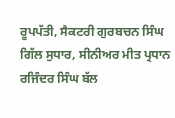ਰੂਪਪੱਤੀ, ਸੈਕਟਰੀ ਗੁਰਬਚਨ ਸਿੰਘ ਗਿੱਲ ਸੁਧਾਰ, ਸੀਨੀਅਰ ਮੀਤ ਪ੍ਰਧਾਨ ਰਜਿੰਦਰ ਸਿੰਘ ਬੱਲ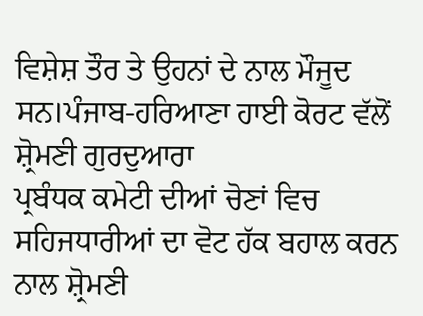ਵਿਸ਼ੇਸ਼ ਤੌਰ ਤੇ ਉਹਨਾਂ ਦੇ ਨਾਲ ਮੌਜੂਦ ਸਨ।ਪੰਜਾਬ-ਹਰਿਆਣਾ ਹਾਈ ਕੋਰਟ ਵੱਲੋਂ ਸ਼੍ਰੋਮਣੀ ਗੁਰਦੁਆਰਾ
ਪ੍ਰਬੰਧਕ ਕਮੇਟੀ ਦੀਆਂ ਚੋਣਾਂ ਵਿਚ ਸਹਿਜਧਾਰੀਆਂ ਦਾ ਵੋਟ ਹੱਕ ਬਹਾਲ ਕਰਨ ਨਾਲ ਸ਼੍ਰੋਮਣੀ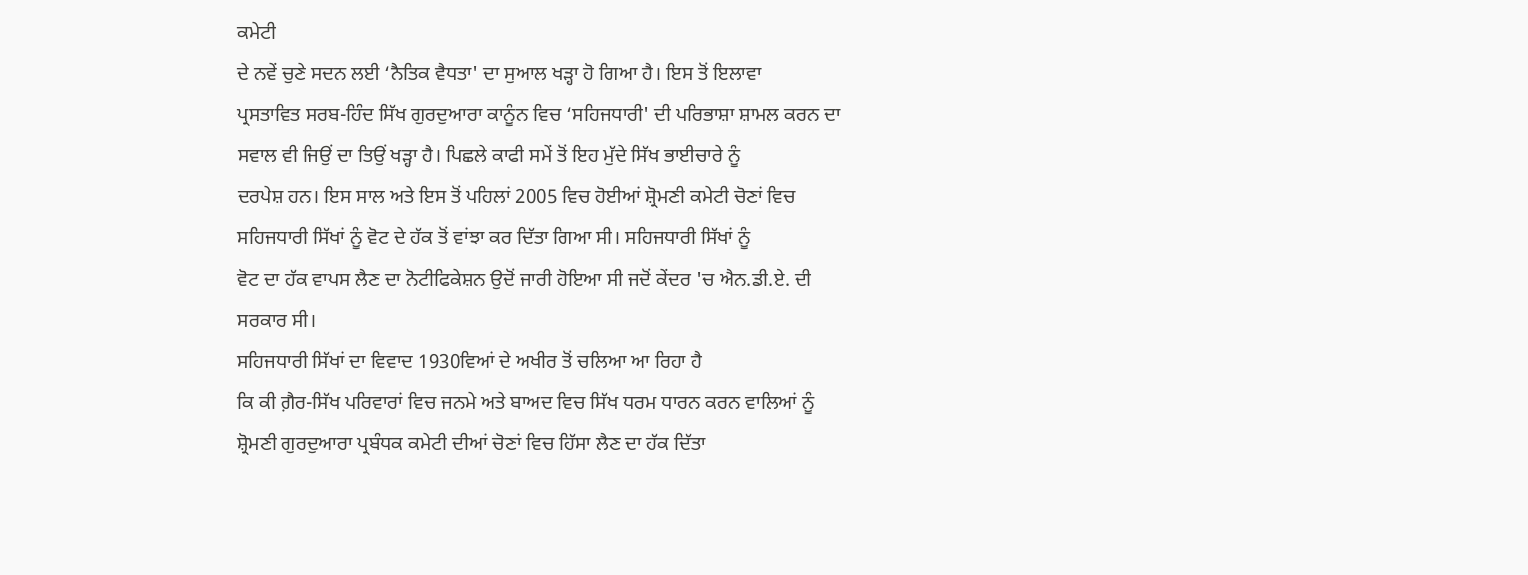ਕਮੇਟੀ
ਦੇ ਨਵੇਂ ਚੁਣੇ ਸਦਨ ਲਈ ‘ਨੈਤਿਕ ਵੈਧਤਾ' ਦਾ ਸੁਆਲ ਖੜ੍ਹਾ ਹੋ ਗਿਆ ਹੈ। ਇਸ ਤੋਂ ਇਲਾਵਾ
ਪ੍ਰਸਤਾਵਿਤ ਸਰਬ-ਹਿੰਦ ਸਿੱਖ ਗੁਰਦੁਆਰਾ ਕਾਨੂੰਨ ਵਿਚ ‘ਸਹਿਜਧਾਰੀ' ਦੀ ਪਰਿਭਾਸ਼ਾ ਸ਼ਾਮਲ ਕਰਨ ਦਾ
ਸਵਾਲ ਵੀ ਜਿਉਂ ਦਾ ਤਿਉਂ ਖੜ੍ਹਾ ਹੈ। ਪਿਛਲੇ ਕਾਫੀ ਸਮੇਂ ਤੋਂ ਇਹ ਮੁੱਦੇ ਸਿੱਖ ਭਾਈਚਾਰੇ ਨੂੰ
ਦਰਪੇਸ਼ ਹਨ। ਇਸ ਸਾਲ ਅਤੇ ਇਸ ਤੋਂ ਪਹਿਲਾਂ 2005 ਵਿਚ ਹੋਈਆਂ ਸ਼੍ਰੋਮਣੀ ਕਮੇਟੀ ਚੋਣਾਂ ਵਿਚ
ਸਹਿਜਧਾਰੀ ਸਿੱਖਾਂ ਨੂੰ ਵੋਟ ਦੇ ਹੱਕ ਤੋਂ ਵਾਂਝਾ ਕਰ ਦਿੱਤਾ ਗਿਆ ਸੀ। ਸਹਿਜਧਾਰੀ ਸਿੱਖਾਂ ਨੂੰ
ਵੋਟ ਦਾ ਹੱਕ ਵਾਪਸ ਲੈਣ ਦਾ ਨੋਟੀਫਿਕੇਸ਼ਨ ਉਦੋਂ ਜਾਰੀ ਹੋਇਆ ਸੀ ਜਦੋਂ ਕੇਂਦਰ 'ਚ ਐਨ.ਡੀ.ਏ. ਦੀ
ਸਰਕਾਰ ਸੀ।
ਸਹਿਜਧਾਰੀ ਸਿੱਖਾਂ ਦਾ ਵਿਵਾਦ 1930ਵਿਆਂ ਦੇ ਅਖੀਰ ਤੋਂ ਚਲਿਆ ਆ ਰਿਹਾ ਹੈ
ਕਿ ਕੀ ਗ਼ੈਰ-ਸਿੱਖ ਪਰਿਵਾਰਾਂ ਵਿਚ ਜਨਮੇ ਅਤੇ ਬਾਅਦ ਵਿਚ ਸਿੱਖ ਧਰਮ ਧਾਰਨ ਕਰਨ ਵਾਲਿਆਂ ਨੂੰ
ਸ਼੍ਰੋਮਣੀ ਗੁਰਦੁਆਰਾ ਪ੍ਰਬੰਧਕ ਕਮੇਟੀ ਦੀਆਂ ਚੋਣਾਂ ਵਿਚ ਹਿੱਸਾ ਲੈਣ ਦਾ ਹੱਕ ਦਿੱਤਾ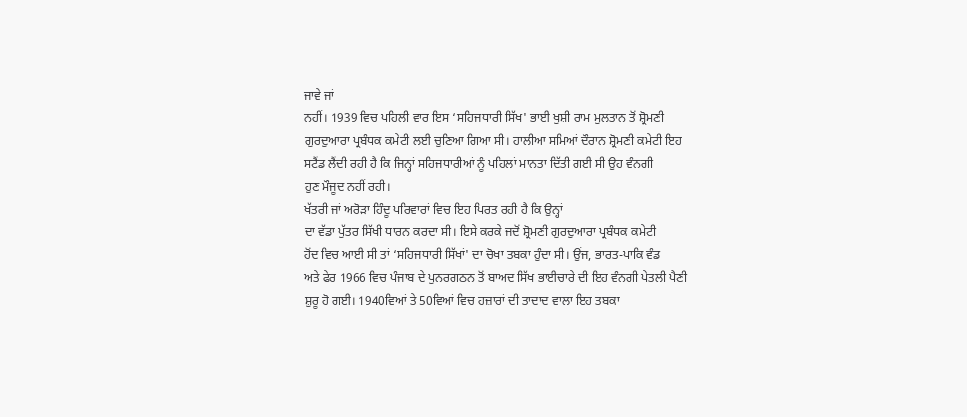ਜਾਵੇ ਜਾਂ
ਨਹੀਂ। 1939 ਵਿਚ ਪਹਿਲੀ ਵਾਰ ਇਸ ‘ਸਹਿਜਧਾਰੀ ਸਿੱਖ' ਭਾਈ ਖੁਸ਼ੀ ਰਾਮ ਮੁਲਤਾਨ ਤੋਂ ਸ਼੍ਰੋਮਣੀ
ਗੁਰਦੁਆਰਾ ਪ੍ਰਬੰਧਕ ਕਮੇਟੀ ਲਈ ਚੁਣਿਆ ਗਿਆ ਸੀ। ਹਾਲੀਆ ਸਮਿਆਂ ਦੌਰਾਨ ਸ਼੍ਰੋਮਣੀ ਕਮੇਟੀ ਇਹ
ਸਟੈਂਡ ਲੈਂਦੀ ਰਹੀ ਹੈ ਕਿ ਜਿਨ੍ਹਾਂ ਸਹਿਜਧਾਰੀਆਂ ਨੂੰ ਪਹਿਲਾਂ ਮਾਨਤਾ ਦਿੱਤੀ ਗਈ ਸੀ ਉਹ ਵੰਨਗੀ
ਹੁਣ ਮੌਜੂਦ ਨਹੀਂ ਰਹੀ।
ਖੱਤਰੀ ਜਾਂ ਅਰੋੜਾ ਹਿੰਦੂ ਪਰਿਵਾਰਾਂ ਵਿਚ ਇਹ ਪਿਰਤ ਰਹੀ ਹੈ ਕਿ ਉਨ੍ਹਾਂ
ਦਾ ਵੱਡਾ ਪੁੱਤਰ ਸਿੱਖੀ ਧਾਰਨ ਕਰਦਾ ਸੀ। ਇਸੇ ਕਰਕੇ ਜਦੋਂ ਸ਼੍ਰੋਮਣੀ ਗੁਰਦੁਆਰਾ ਪ੍ਰਬੰਧਕ ਕਮੇਟੀ
ਹੋਂਦ ਵਿਚ ਆਈ ਸੀ ਤਾਂ ‘ਸਹਿਜਧਾਰੀ ਸਿੱਖਾਂ' ਦਾ ਚੋਖਾ ਤਬਕਾ ਹੁੰਦਾ ਸੀ। ਉਂਜ, ਭਾਰਤ-ਪਾਕਿ ਵੰਡ
ਅਤੇ ਫੇਰ 1966 ਵਿਚ ਪੰਜਾਬ ਦੇ ਪੁਨਰਗਠਨ ਤੋਂ ਬਾਅਦ ਸਿੱਖ ਭਾਈਚਾਰੇ ਦੀ ਇਹ ਵੰਨਗੀ ਪੇਤਲੀ ਪੈਣੀ
ਸ਼ੁਰੂ ਹੋ ਗਈ। 1940ਵਿਆਂ ਤੇ 50ਵਿਆਂ ਵਿਚ ਹਜ਼ਾਰਾਂ ਦੀ ਤਾਦਾਦ ਵਾਲਾ ਇਹ ਤਬਕਾ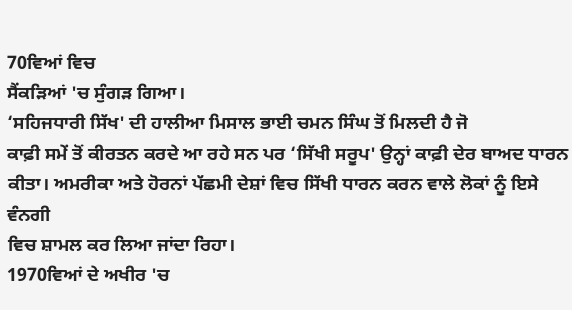70ਵਿਆਂ ਵਿਚ
ਸੈਂਕੜਿਆਂ 'ਚ ਸੁੰਗੜ ਗਿਆ।
‘ਸਹਿਜਧਾਰੀ ਸਿੱਖ' ਦੀ ਹਾਲੀਆ ਮਿਸਾਲ ਭਾਈ ਚਮਨ ਸਿੰਘ ਤੋਂ ਮਿਲਦੀ ਹੈ ਜੋ
ਕਾਫ਼ੀ ਸਮੇਂ ਤੋਂ ਕੀਰਤਨ ਕਰਦੇ ਆ ਰਹੇ ਸਨ ਪਰ ‘ਸਿੱਖੀ ਸਰੂਪ' ਉਨ੍ਹਾਂ ਕਾਫ਼ੀ ਦੇਰ ਬਾਅਦ ਧਾਰਨ
ਕੀਤਾ। ਅਮਰੀਕਾ ਅਤੇ ਹੋਰਨਾਂ ਪੱਛਮੀ ਦੇਸ਼ਾਂ ਵਿਚ ਸਿੱਖੀ ਧਾਰਨ ਕਰਨ ਵਾਲੇ ਲੋਕਾਂ ਨੂੰ ਇਸੇ ਵੰਨਗੀ
ਵਿਚ ਸ਼ਾਮਲ ਕਰ ਲਿਆ ਜਾਂਦਾ ਰਿਹਾ।
1970ਵਿਆਂ ਦੇ ਅਖੀਰ 'ਚ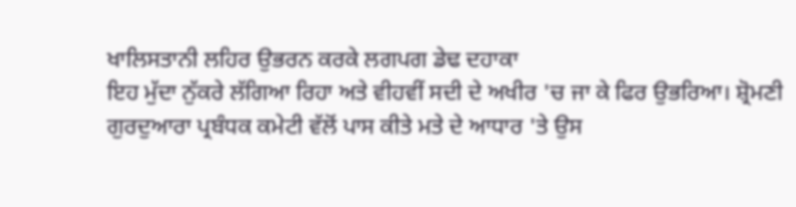ਖਾਲਿਸਤਾਨੀ ਲਹਿਰ ਉਭਰਨ ਕਰਕੇ ਲਗਪਗ ਡੇਢ ਦਹਾਕਾ
ਇਹ ਮੁੱਦਾ ਨੁੱਕਰੇ ਲੱਗਿਆ ਰਿਹਾ ਅਤੇ ਵੀਹਵੀਂ ਸਦੀ ਦੇ ਅਖੀਰ 'ਚ ਜਾ ਕੇ ਫਿਰ ਉਭਰਿਆ। ਸ਼੍ਰੋਮਣੀ
ਗੁਰਦੁਆਰਾ ਪ੍ਰਬੰਧਕ ਕਮੇਟੀ ਵੱਲੋਂ ਪਾਸ ਕੀਤੇ ਮਤੇ ਦੇ ਆਧਾਰ 'ਤੇ ਉਸ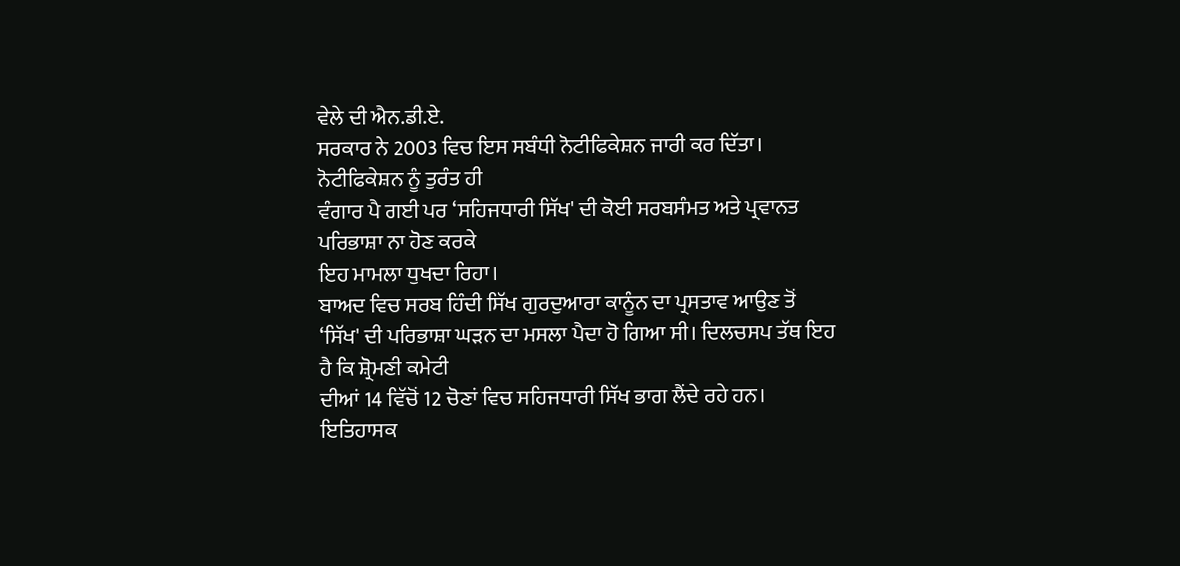ਵੇਲੇ ਦੀ ਐਨ.ਡੀ.ਏ.
ਸਰਕਾਰ ਨੇ 2003 ਵਿਚ ਇਸ ਸਬੰਧੀ ਨੋਟੀਫਿਕੇਸ਼ਨ ਜਾਰੀ ਕਰ ਦਿੱਤਾ। ਨੋਟੀਫਿਕੇਸ਼ਨ ਨੂੰ ਤੁਰੰਤ ਹੀ
ਵੰਗਾਰ ਪੈ ਗਈ ਪਰ ‘ਸਹਿਜਧਾਰੀ ਸਿੱਖ' ਦੀ ਕੋਈ ਸਰਬਸੰਮਤ ਅਤੇ ਪ੍ਰਵਾਨਤ ਪਰਿਭਾਸ਼ਾ ਨਾ ਹੋਣ ਕਰਕੇ
ਇਹ ਮਾਮਲਾ ਧੁਖਦਾ ਰਿਹਾ।
ਬਾਅਦ ਵਿਚ ਸਰਬ ਹਿੰਦੀ ਸਿੱਖ ਗੁਰਦੁਆਰਾ ਕਾਨੂੰਨ ਦਾ ਪ੍ਰਸਤਾਵ ਆਉਣ ਤੋਂ
‘ਸਿੱਖ' ਦੀ ਪਰਿਭਾਸ਼ਾ ਘੜਨ ਦਾ ਮਸਲਾ ਪੈਦਾ ਹੋ ਗਿਆ ਸੀ। ਦਿਲਚਸਪ ਤੱਥ ਇਹ ਹੈ ਕਿ ਸ਼੍ਰੋਮਣੀ ਕਮੇਟੀ
ਦੀਆਂ 14 ਵਿੱਚੋਂ 12 ਚੋਣਾਂ ਵਿਚ ਸਹਿਜਧਾਰੀ ਸਿੱਖ ਭਾਗ ਲੈਂਦੇ ਰਹੇ ਹਨ।
ਇਤਿਹਾਸਕ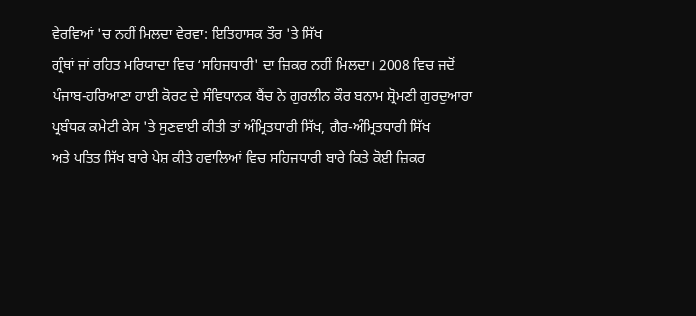ਵੇਰਵਿਆਂ 'ਚ ਨਹੀਂ ਮਿਲਦਾ ਵੇਰਵਾ: ਇਤਿਹਾਸਕ ਤੌਰ 'ਤੇ ਸਿੱਖ
ਗ੍ਰੰਥਾਂ ਜਾਂ ਰਹਿਤ ਮਰਿਯਾਦਾ ਵਿਚ ‘ਸਹਿਜਧਾਰੀ' ਦਾ ਜ਼ਿਕਰ ਨਹੀਂ ਮਿਲਦਾ। 2008 ਵਿਚ ਜਦੋਂ
ਪੰਜਾਬ-ਹਰਿਆਣਾ ਹਾਈ ਕੋਰਟ ਦੇ ਸੰਵਿਧਾਨਕ ਬੈਂਚ ਨੇ ਗੁਰਲੀਨ ਕੌਰ ਬਨਾਮ ਸ਼੍ਰੋਮਣੀ ਗੁਰਦੁਆਰਾ
ਪ੍ਰਬੰਧਕ ਕਮੇਟੀ ਕੇਸ 'ਤੇ ਸੁਣਵਾਈ ਕੀਤੀ ਤਾਂ ਅੰਮ੍ਰਿਤਧਾਰੀ ਸਿੱਖ, ਗੈਰ-ਅੰਮ੍ਰਿਤਧਾਰੀ ਸਿੱਖ
ਅਤੇ ਪਤਿਤ ਸਿੱਖ ਬਾਰੇ ਪੇਸ਼ ਕੀਤੇ ਹਵਾਲਿਆਂ ਵਿਚ ਸਹਿਜਧਾਰੀ ਬਾਰੇ ਕਿਤੇ ਕੋਈ ਜ਼ਿਕਰ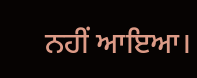ਨਹੀਂ ਆਇਆ।